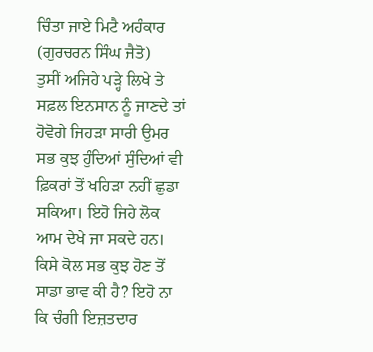ਚਿੰਤਾ ਜਾਏ ਮਿਟੈ ਅਹੰਕਾਰ
(ਗੁਰਚਰਨ ਸਿੰਘ ਜੈਤੋ)
ਤੁਸੀਂ ਅਜਿਹੇ ਪੜ੍ਹੇ ਲਿਖੇ ਤੇ ਸਫ਼ਲ ਇਨਸਾਨ ਨੂੰ ਜਾਣਦੇ ਤਾਂ ਹੋਵੋਗੇ ਜਿਹੜਾ ਸਾਰੀ ਉਮਰ ਸਭ ਕੁਝ ਹੁੰਦਿਆਂ ਸੁੰਦਿਆਂ ਵੀ ਫ਼ਿਕਰਾਂ ਤੋਂ ਖਹਿੜਾ ਨਹੀਂ ਛੁਡਾ ਸਕਿਆ। ਇਹੋ ਜਿਹੇ ਲੋਕ ਆਮ ਦੇਖੇ ਜਾ ਸਕਦੇ ਹਨ। ਕਿਸੇ ਕੋਲ ਸਭ ਕੁਝ ਹੋਣ ਤੋਂ ਸਾਡਾ ਭਾਵ ਕੀ ਹੈ? ਇਹੋ ਨਾ ਕਿ ਚੰਗੀ ਇਜ਼ਤਦਾਰ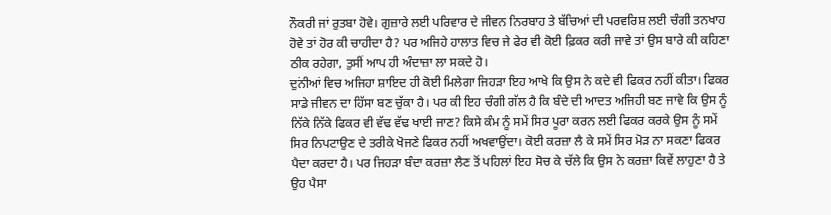ਨੌਕਰੀ ਜਾਂ ਰੁਤਬਾ ਹੋਵੇ। ਗੁਜ਼ਾਰੇ ਲਈ ਪਰਿਵਾਰ ਦੇ ਜੀਵਨ ਨਿਰਬਾਹ ਤੇ ਬੱਚਿਆਂ ਦੀ ਪਰਵਰਿਸ਼ ਲਈ ਚੰਗੀ ਤਨਖਾਹ ਹੋਵੇ ਤਾਂ ਹੋਰ ਕੀ ਚਾਹੀਦਾ ਹੈ? ਪਰ ਅਜਿਹੇ ਹਾਲਾਤ ਵਿਚ ਜੇ ਫੇਰ ਵੀ ਕੋਈ ਫ਼ਿਕਰ ਕਰੀ ਜਾਵੇ ਤਾਂ ਉਸ ਬਾਰੇ ਕੀ ਕਹਿਣਾ ਠੀਕ ਰਹੇਗਾ, ਤੁਸੀਂ ਆਪ ਹੀ ਅੰਦਾਜ਼ਾ ਲਾ ਸਕਦੇ ਹੋ।
ਦੁਨਂੀਆਂ ਵਿਚ ਅਜਿਹਾ ਸ਼ਾਇਦ ਹੀ ਕੋਈ ਮਿਲੇਗਾ ਜਿਹੜਾ ਇਹ ਆਖੇ ਕਿ ਉਸ ਨੇ ਕਦੇ ਵੀ ਫਿਕਰ ਨਹੀਂ ਕੀਤਾ। ਫਿਕਰ ਸਾਡੇ ਜੀਵਨ ਦਾ ਹਿੱਸਾ ਬਣ ਚੁੱਕਾ ਹੈ। ਪਰ ਕੀ ਇਹ ਚੰਗੀ ਗੱਲ ਹੈ ਕਿ ਬੰਦੇ ਦੀ ਆਦਤ ਅਜਿਹੀ ਬਣ ਜਾਵੇ ਕਿ ਉਸ ਨੂੰ ਨਿੱਕੇ ਨਿੱਕੇ ਫਿਕਰ ਵੀ ਵੱਢ ਵੱਢ ਖਾਈ ਜਾਣ? ਕਿਸੇ ਕੰਮ ਨੂੰ ਸਮੇਂ ਸਿਰ ਪੂਰਾ ਕਰਨ ਲਈ ਫਿਕਰ ਕਰਕੇ ਉਸ ਨੂੰ ਸਮੇਂ ਸਿਰ ਨਿਪਟਾਉਣ ਦੇ ਤਰੀਕੇ ਖੋਜਣੇ ਫਿਕਰ ਨਹੀਂ ਅਖਵਾਉਂਦਾ। ਕੋਈ ਕਰਜ਼ਾ ਲੈ ਕੇ ਸਮੇਂ ਸਿਰ ਮੋੜ ਨਾ ਸਕਣਾ ਫਿਕਰ ਪੈਦਾ ਕਰਦਾ ਹੈ। ਪਰ ਜਿਹੜਾ ਬੰਦਾ ਕਰਜ਼ਾ ਲੈਣ ਤੋਂ ਪਹਿਲਾਂ ਇਹ ਸੋਚ ਕੇ ਚੱਲੇ ਕਿ ਉਸ ਨੇ ਕਰਜ਼ਾ ਕਿਵੇਂ ਲਾਹੁਣਾ ਹੈ ਤੇ ਉਹ ਪੈਸਾ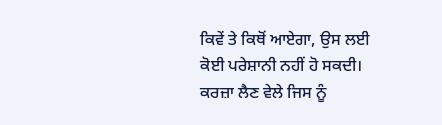ਕਿਵੇਂ ਤੇ ਕਿਥੋਂ ਆਏਗਾ, ਉਸ ਲਈ ਕੋਈ ਪਰੇਸ਼ਾਨੀ ਨਹੀਂ ਹੋ ਸਕਦੀ। ਕਰਜ਼ਾ ਲੈਣ ਵੇਲੇ ਜਿਸ ਨੂੰ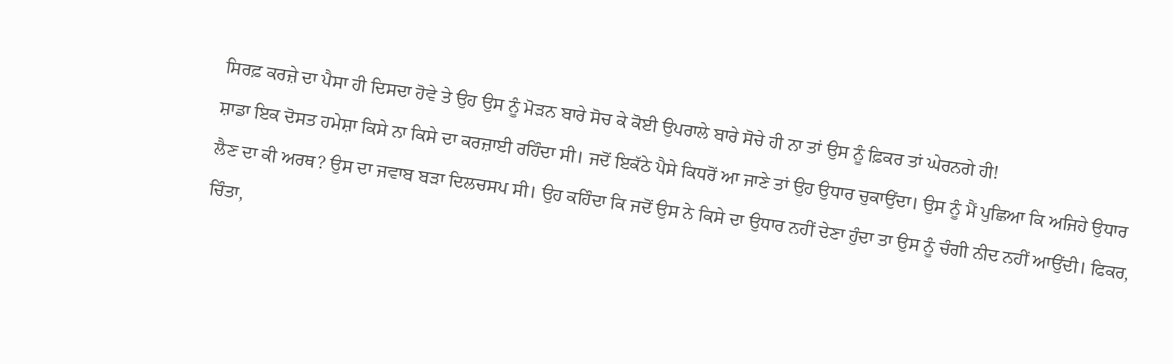ਸਿਰਫ਼ ਕਰਜ਼ੇ ਦਾ ਪੈਸਾ ਹੀ ਦਿਸਦਾ ਹੋਵੇ ਤੇ ਉਹ ਉਸ ਨੂੰ ਮੋੜਨ ਬਾਰੇ ਸੋਚ ਕੇ ਕੋਈ ਉਪਰਾਲੇ ਬਾਰੇ ਸੋਚੇ ਹੀ ਨਾ ਤਾਂ ਉਸ ਨੂੰ ਫ਼ਿਕਰ ਤਾਂ ਘੇਰਨਗੇ ਹੀ!
ਸ਼ਾਡਾ ਇਕ ਦੋਸਤ ਹਮੇਸ਼ਾ ਕਿਸੇ ਨਾ ਕਿਸੇ ਦਾ ਕਰਜ਼ਾਈ ਰਹਿੰਦਾ ਸੀ। ਜਦੋਂ ਇਕੱਠੇ ਪੈਸੇ ਕਿਧਰੋਂ ਆ ਜਾਣੇ ਤਾਂ ਉਹ ਉਧਾਰ ਚੁਕਾਉਂਦਾ। ਉਸ ਨੂੰ ਮੈਂ ਪੁਛਿਆ ਕਿ ਅਜਿਹੇ ਉਧਾਰ ਲੈਣ ਦਾ ਕੀ ਅਰਥ? ਉਸ ਦਾ ਜਵਾਬ ਬੜਾ ਦਿਲਚਸਪ ਸੀ। ਉਹ ਕਹਿੰਦਾ ਕਿ ਜਦੋਂ ਉਸ ਨੇ ਕਿਸੇ ਦਾ ਉਧਾਰ ਨਹੀਂ ਦੇਣਾ ਹੁੰਦਾ ਤਾ ਉਸ ਨੂੰ ਚੰਗੀ ਨੀਦ ਨਹੀਂ ਆਉਂਦੀ। ਫਿਕਰ, ਚਿੰਤਾ,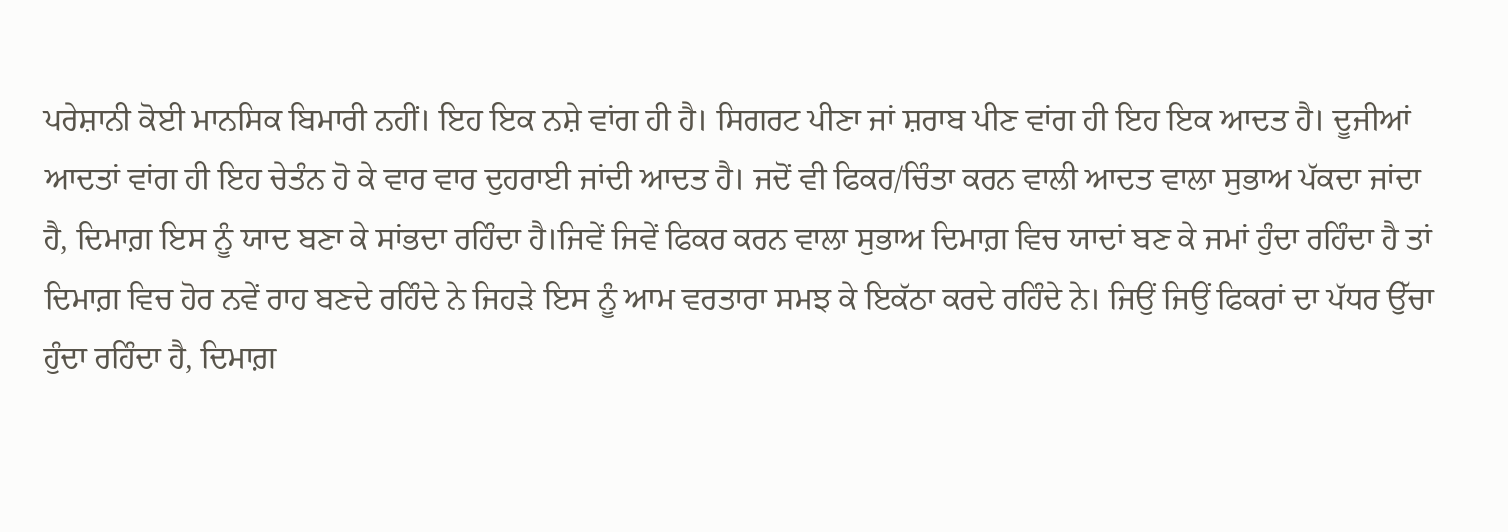ਪਰੇਸ਼ਾਨੀ ਕੋਈ ਮਾਨਸਿਕ ਬਿਮਾਰੀ ਨਹੀਂ। ਇਹ ਇਕ ਨਸ਼ੇ ਵਾਂਗ ਹੀ ਹੈ। ਸਿਗਰਟ ਪੀਣਾ ਜਾਂ ਸ਼ਰਾਬ ਪੀਣ ਵਾਂਗ ਹੀ ਇਹ ਇਕ ਆਦਤ ਹੈ। ਦੂਜੀਆਂ ਆਦਤਾਂ ਵਾਂਗ ਹੀ ਇਹ ਚੇਤੰਨ ਹੋ ਕੇ ਵਾਰ ਵਾਰ ਦੁਹਰਾਈ ਜਾਂਦੀ ਆਦਤ ਹੈ। ਜਦੋਂ ਵੀ ਫਿਕਰ/ਚਿੰਤਾ ਕਰਨ ਵਾਲੀ ਆਦਤ ਵਾਲਾ ਸੁਭਾਅ ਪੱਕਦਾ ਜਾਂਦਾ ਹੈ, ਦਿਮਾਗ਼ ਇਸ ਨੂੰ ਯਾਦ ਬਣਾ ਕੇ ਸਾਂਭਦਾ ਰਹਿੰਦਾ ਹੈ।ਜਿਵੇਂ ਜਿਵੇਂ ਫਿਕਰ ਕਰਨ ਵਾਲਾ ਸੁਭਾਅ ਦਿਮਾਗ਼ ਵਿਚ ਯਾਦਾਂ ਬਣ ਕੇ ਜਮਾਂ ਹੁੰਦਾ ਰਹਿੰਦਾ ਹੈ ਤਾਂ ਦਿਮਾਗ਼ ਵਿਚ ਹੋਰ ਨਵੇਂ ਰਾਹ ਬਣਦੇ ਰਹਿੰਦੇ ਨੇ ਜਿਹੜੇ ਇਸ ਨੂੰ ਆਮ ਵਰਤਾਰਾ ਸਮਝ ਕੇ ਇਕੱਠਾ ਕਰਦੇ ਰਹਿੰਦੇ ਨੇ। ਜਿਉਂ ਜਿਉਂ ਫਿਕਰਾਂ ਦਾ ਪੱਧਰ ਉੱਚਾ ਹੁੰਦਾ ਰਹਿੰਦਾ ਹੈ, ਦਿਮਾਗ਼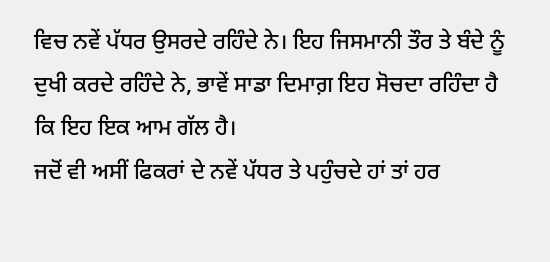ਵਿਚ ਨਵੇਂ ਪੱਧਰ ਉਸਰਦੇ ਰਹਿੰਦੇ ਨੇ। ਇਹ ਜਿਸਮਾਨੀ ਤੌਰ ਤੇ ਬੰਦੇ ਨੂੰ ਦੁਖੀ ਕਰਦੇ ਰਹਿੰਦੇ ਨੇ, ਭਾਵੇਂ ਸਾਡਾ ਦਿਮਾਗ਼ ਇਹ ਸੋਚਦਾ ਰਹਿੰਦਾ ਹੈ ਕਿ ਇਹ ਇਕ ਆਮ ਗੱਲ ਹੈ।
ਜਦੋਂ ਵੀ ਅਸੀਂ ਫਿਕਰਾਂ ਦੇ ਨਵੇਂ ਪੱਧਰ ਤੇ ਪਹੁੰਚਦੇ ਹਾਂ ਤਾਂ ਹਰ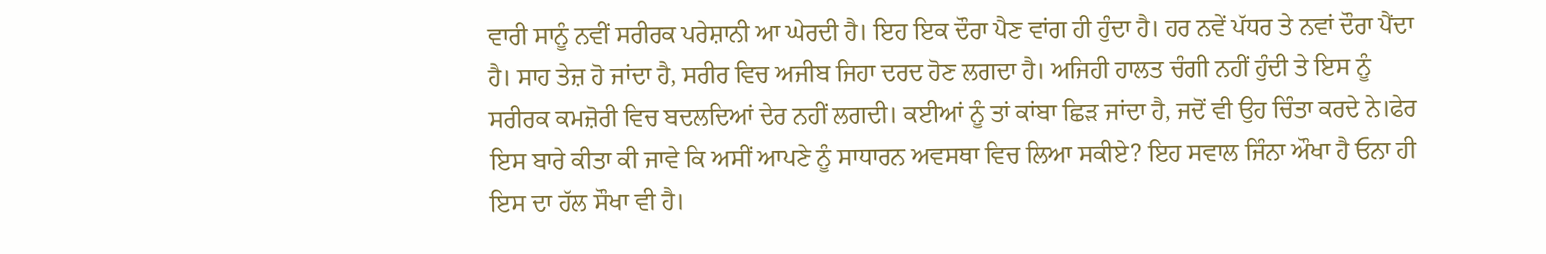ਵਾਰੀ ਸਾਨੂੰ ਨਵੀਂ ਸਰੀਰਕ ਪਰੇਸ਼ਾਨੀ ਆ ਘੇਰਦੀ ਹੈ। ਇਹ ਇਕ ਦੌਰਾ ਪੈਣ ਵਾਂਗ ਹੀ ਹੁੰਦਾ ਹੈ। ਹਰ ਨਵੇਂ ਪੱਧਰ ਤੇ ਨਵਾਂ ਦੌਰਾ ਪੈਂਦਾ ਹੈ। ਸਾਹ ਤੇਜ਼ ਹੋ ਜਾਂਦਾ ਹੈ, ਸਰੀਰ ਵਿਚ ਅਜੀਬ ਜਿਹਾ ਦਰਦ ਹੋਣ ਲਗਦਾ ਹੈ। ਅਜਿਹੀ ਹਾਲਤ ਚੰਗੀ ਨਹੀਂ ਹੁੰਦੀ ਤੇ ਇਸ ਨੂੰ ਸਰੀਰਕ ਕਮਜ਼ੋਰੀ ਵਿਚ ਬਦਲਦਿਆਂ ਦੇਰ ਨਹੀਂ ਲਗਦੀ। ਕਈਆਂ ਨੂੰ ਤਾਂ ਕਾਂਬਾ ਛਿੜ ਜਾਂਦਾ ਹੈ, ਜਦੋਂ ਵੀ ਉਹ ਚਿੰਤਾ ਕਰਦੇ ਨੇ।ਫੇਰ ਇਸ ਬਾਰੇ ਕੀਤਾ ਕੀ ਜਾਵੇ ਕਿ ਅਸੀਂ ਆਪਣੇ ਨੂੰ ਸਾਧਾਰਨ ਅਵਸਥਾ ਵਿਚ ਲਿਆ ਸਕੀਏ? ਇਹ ਸਵਾਲ ਜਿੰਨਾ ਔਖਾ ਹੈ ਓਨਾ ਹੀ ਇਸ ਦਾ ਹੱਲ ਸੌਖਾ ਵੀ ਹੈ।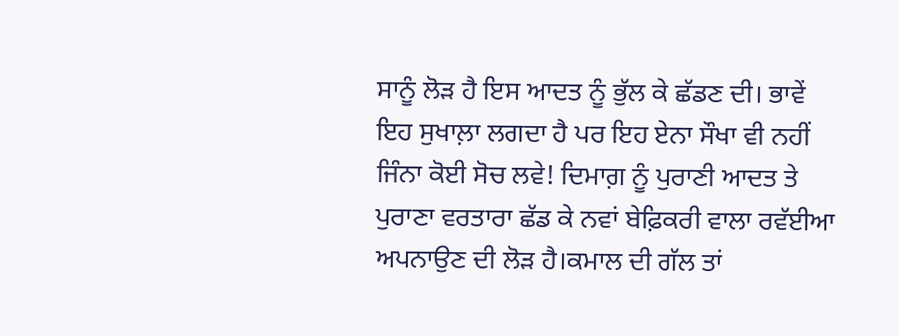ਸਾਨੂੰ ਲੋੜ ਹੈ ਇਸ ਆਦਤ ਨੂੰ ਭੁੱਲ ਕੇ ਛੱਡਣ ਦੀ। ਭਾਵੇਂ ਇਹ ਸੁਖਾਲ਼ਾ ਲਗਦਾ ਹੈ ਪਰ ਇਹ ਏਨਾ ਸੌਖਾ ਵੀ ਨਹੀਂ ਜਿੰਨਾ ਕੋਈ ਸੋਚ ਲਵੇ! ਦਿਮਾਗ਼ ਨੂੰ ਪੁਰਾਣੀ ਆਦਤ ਤੇ ਪੁਰਾਣਾ ਵਰਤਾਰਾ ਛੱਡ ਕੇ ਨਵਾਂ ਬੇਫ਼ਿਕਰੀ ਵਾਲਾ ਰਵੱਈਆ ਅਪਨਾਉਣ ਦੀ ਲੋੜ ਹੈ।ਕਮਾਲ ਦੀ ਗੱਲ ਤਾਂ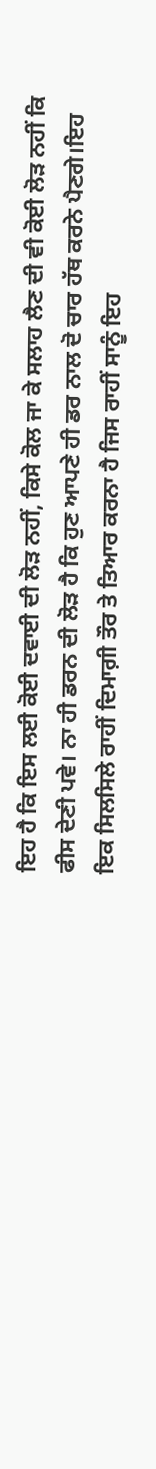ਇਹ ਹੈ ਕਿ ਇਸ ਲਈ ਕੋਈ ਦਵਾਈ ਦੀ ਲੋੜ ਨਹੀਂ, ਕਿਸੇ ਕੋਲ ਜਾ ਕੇ ਸਲਾਹ ਲੈਣ ਦੀ ਵੀ ਕੋਈ ਲੋੜ ਨਹੀਂ ਕਿ ਫੀਸ ਦੇਣੀ ਪਵੇ। ਨਾ ਹੀ ਡਰਨ ਦੀ ਲੋੜ ਹੈ ਕਿ ਹੁਣ ਆਪਣੇ ਹੀ ਡਰ ਨਾਲ ਦੋ ਚਾਰ ਹੱਥ ਕਰਨੇ ਪੈਣਗੇ।ਇਹ ਇਕ ਸਿਲਸਿਲੇ ਰਾਹੀਂ ਦਿਮਾਗ਼ੀ ਤੌਰ ਤੇ ਤਿਆਰ ਕਰਨਾ ਹੈ ਜਿਸ ਰਾਹੀਂ ਸਾਨੂੰ ਇਹ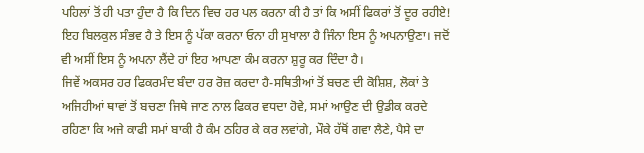ਪਹਿਲਾਂ ਤੋਂ ਹੀ ਪਤਾ ਹੁੰਦਾ ਹੈ ਕਿ ਦਿਨ ਵਿਚ ਹਰ ਪਲ ਕਰਨਾ ਕੀ ਹੈ ਤਾਂ ਕਿ ਅਸੀਂ ਫਿਕਰਾਂ ਤੋਂ ਦੂਰ ਰਹੀਏ! ਇਹ ਬਿਲਕੁਲ ਸੰਭਵ ਹੈ ਤੇ ਇਸ ਨੂੰ ਪੱਕਾ ਕਰਨਾ ਓਨਾ ਹੀ ਸੁਖਾਲਾ ਹੈ ਜਿੰਨਾ ਇਸ ਨੂੰ ਅਪਨਾਉਣਾ। ਜਦੋਂ ਵੀ ਅਸੀਂ ਇਸ ਨੂੰ ਅਪਨਾ ਲੈਂਦੇ ਹਾਂ ਇਹ ਆਪਣਾ ਕੰਮ ਕਰਨਾ ਸ਼ੁਰੂ ਕਰ ਦਿੰਦਾ ਹੈ।
ਜਿਵੇਂ ਅਕਸਰ ਹਰ ਫਿਕਰਮੰਦ ਬੰਦਾ ਹਰ ਰੋਜ਼ ਕਰਦਾ ਹੈ-ਸਥਿਤੀਆਂ ਤੋਂ ਬਚਣ ਦੀ ਕੋਸ਼ਿਸ਼, ਲੋਕਾਂ ਤੇ ਅਜਿਹੀਆਂ ਥਾਵਾਂ ਤੋਂ ਬਚਣਾ ਜਿਥੇ ਜਾਣ ਨਾਲ ਫਿਕਰ ਵਧਦਾ ਹੋਵੇ, ਸਮਾਂ ਆਉਣ ਦੀ ਉਡੀਕ ਕਰਦੇ ਰਹਿਣਾ ਕਿ ਅਜੇ ਕਾਫੀ ਸਮਾਂ ਬਾਕੀ ਹੈ ਕੰਮ ਠਹਿਰ ਕੇ ਕਰ ਲਵਾਂਗੇ, ਮੌਕੇ ਹੱਥੋਂ ਗਵਾ ਲੈਣੇ, ਪੈਸੇ ਦਾ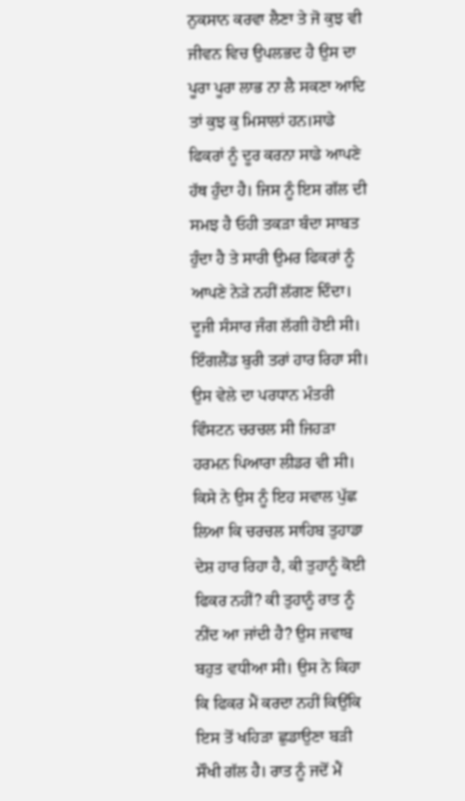ਨੁਕਸਾਨ ਕਰਵਾ ਲੈਣਾ ਤੇ ਜੋ ਕੁਝ ਵੀ ਜੀਵਨ ਵਿਚ ਉਪਲਭਦ ਹੈ ਉਸ ਦਾ ਪੂਰਾ ਪੂਰਾ ਲਾਭ ਨਾ ਲੈ ਸਕਣਾ ਆਦਿ ਤਾਂ ਕੁਝ ਕੁ ਮਿਸਾਲਾਂ ਹਨ।ਸਾਡੇ ਫਿਕਰਾਂ ਨੂੰ ਦੂਰ ਕਰਨਾ ਸਾਡੇ ਆਪਣੇ ਹੱਥ ਹੁੰਦਾ ਹੈ। ਜਿਸ ਨੂੰ ਇਸ ਗੱਲ ਦੀ ਸਮਝ ਹੈ ਓਹੀ ਤਕੜਾ ਬੰਦਾ ਸਾਬਤ ਹੁੰਦਾ ਹੈ ਤੇ ਸਾਰੀ ਉਮਰ ਫਿਕਰਾਂ ਨੂੰ ਆਪਣੇ ਨੇੜੇ ਨਹੀਂ ਲੱਗਣ ਦਿੰਦਾ।
ਦੂਜੀ ਸੰਸਾਰ ਜੰਗ ਲੱਗੀ ਹੋਈ ਸੀ। ਇੰਗਲੈਂਡ ਬੁਰੀ ਤਰਾਂ ਹਾਰ ਰਿਹਾ ਸੀ। ਉਸ ਵੇਲੇ ਦਾ ਪਰਧਾਨ ਮੰਤਰੀ ਵਿੰਸਟਨ ਚਰਚਲ ਸੀ ਜਿਹੜਾ ਹਰਮਨ ਪਿਆਰਾ ਲੀਡਰ ਵੀ ਸੀ। ਕਿਸੇ ਨੇ ਉਸ ਨੂੰ ਇਹ ਸਵਾਲ ਪੁੱਛ ਲਿਆ ਕਿ ਚਰਚਲ ਸਾਹਿਬ ਤੁਹਾਡਾ ਦੇਸ਼ ਹਾਰ ਰਿਹਾ ਹੈ, ਕੀ ਤੁਹਾਨੂੰ ਕੋਈ ਫਿਕਰ ਨਹੀਂ? ਕੀ ਤੁਹਾਨੂੰ ਰਾਤ ਨੂੰ ਨੀਂਦ ਆ ਜਾਂਦੀ ਹੈ? ਉਸ ਜਵਾਬ ਬਹੁਤ ਵਧੀਆ ਸੀ। ਉਸ ਨੇ ਕਿਹਾ ਕਿ ਫਿਕਰ ਮੈਂ ਕਰਦਾ ਨਹੀਂ ਕਿਉਂਕਿ ਇਸ ਤੋਂ ਖਹਿੜਾ ਛੁਡਾਉਣਾ ਬੜੀ ਸੌਖੀ ਗੱਲ ਹੈ। ਰਾਤ ਨੂੰ ਜਦੋਂ ਮੈਂ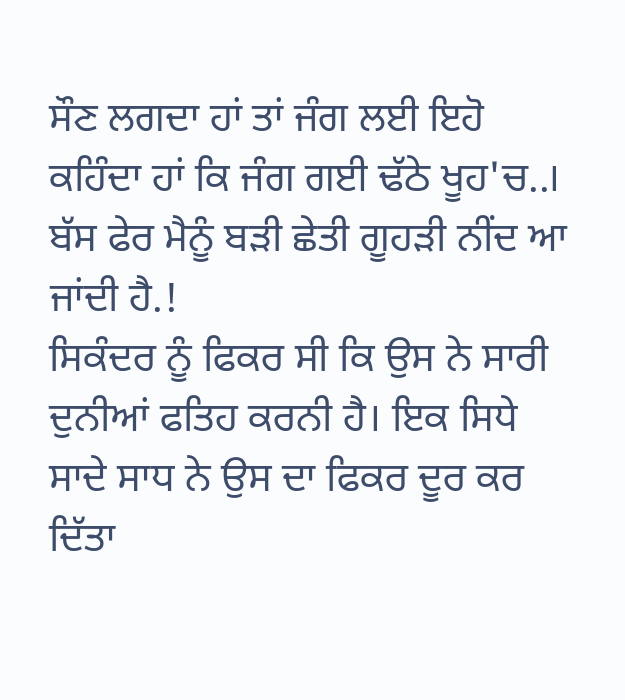ਸੌਣ ਲਗਦਾ ਹਾਂ ਤਾਂ ਜੰਗ ਲਈ ਇਹੋ ਕਹਿੰਦਾ ਹਾਂ ਕਿ ਜੰਗ ਗਈ ਢੱਠੇ ਖੂਹ'ਚ..। ਬੱਸ ਫੇਰ ਮੈਨੂੰ ਬੜੀ ਛੇਤੀ ਗੂਹੜੀ ਨੀਂਦ ਆ ਜਾਂਦੀ ਹੈ.!
ਸਿਕੰਦਰ ਨੂੰ ਫਿਕਰ ਸੀ ਕਿ ਉਸ ਨੇ ਸਾਰੀ ਦੁਨੀਆਂ ਫਤਿਹ ਕਰਨੀ ਹੈ। ਇਕ ਸਿਧੇ ਸਾਦੇ ਸਾਧ ਨੇ ਉਸ ਦਾ ਫਿਕਰ ਦੂਰ ਕਰ ਦਿੱਤਾ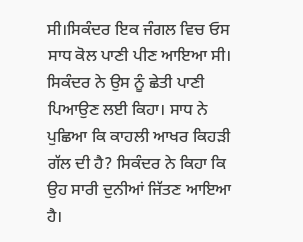ਸੀ।ਸਿਕੰਦਰ ਇਕ ਜੰਗਲ ਵਿਚ ਓਸ ਸਾਧ ਕੋਲ ਪਾਣੀ ਪੀਣ ਆਇਆ ਸੀ। ਸਿਕੰਦਰ ਨੇ ਉਸ ਨੂੰ ਛੇਤੀ ਪਾਣੀ ਪਿਆਉਣ ਲਈ ਕਿਹਾ। ਸਾਧ ਨੇ ਪੁਛਿਆ ਕਿ ਕਾਹਲੀ ਆਖਰ ਕਿਹੜੀ ਗੱਲ ਦੀ ਹੈ? ਸਿਕੰਦਰ ਨੇ ਕਿਹਾ ਕਿ ਉਹ ਸਾਰੀ ਦੁਨੀਆਂ ਜਿੱਤਣ ਆਇਆ ਹੈ।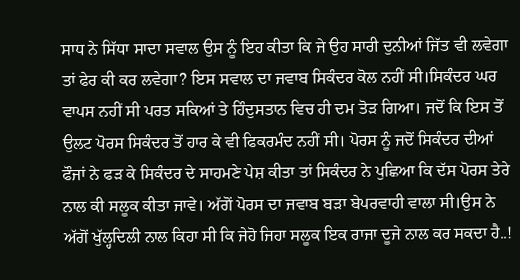ਸਾਧ ਨੇ ਸਿੱਧਾ ਸਾਦਾ ਸਵਾਲ ਉਸ ਨੂੰ ਇਹ ਕੀਤਾ ਕਿ ਜੇ ਉਹ ਸਾਰੀ ਦੁਨੀਆਂ ਜਿੱਤ ਵੀ ਲਵੇਗਾ ਤਾਂ ਫੇਰ ਕੀ ਕਰ ਲਵੇਗਾ? ਇਸ ਸਵਾਲ ਦਾ ਜਵਾਬ ਸਿਕੰਦਰ ਕੋਲ ਨਹੀਂ ਸੀ।ਸਿਕੰਦਰ ਘਰ ਵਾਪਸ ਨਹੀਂ ਸੀ ਪਰਤ ਸਕਿਆਂ ਤੇ ਹਿੰਦੁਸਤਾਨ ਵਿਚ ਹੀ ਦਮ ਤੋੜ ਗਿਆ। ਜਦੋਂ ਕਿ ਇਸ ਤੋਂ ਉਲਟ ਪੋਰਸ ਸਿਕੰਦਰ ਤੋਂ ਹਾਰ ਕੇ ਵੀ ਫਿਕਰਮੰਦ ਨਹੀਂ ਸੀ। ਪੋਰਸ ਨੂੰ ਜਦੋਂ ਸਿਕੰਦਰ ਦੀਆਂ ਫੌਜਾਂ ਨੇ ਫੜ ਕੇ ਸਿਕੰਦਰ ਦੇ ਸਾਹਮਣੇ ਪੇਸ਼ ਕੀਤਾ ਤਾਂ ਸਿਕੰਦਰ ਨੇ ਪੁਛਿਆ ਕਿ ਦੱਸ ਪੋਰਸ ਤੇਰੇ ਨਾਲ ਕੀ ਸਲੂਕ ਕੀਤਾ ਜਾਵੇ। ਅੱਗੋਂ ਪੋਰਸ ਦਾ ਜਵਾਬ ਬੜਾ ਬੇਪਰਵਾਹੀ ਵਾਲਾ ਸੀ।ਉਸ ਨੇ ਅੱਗੋਂ ਖੁੱਲ੍ਹਦਿਲੀ ਨਾਲ ਕਿਹਾ ਸੀ ਕਿ ਜੇਹੋ ਜਿਹਾ ਸਲੂਕ ਇਕ ਰਾਜਾ ਦੂਜੇ ਨਾਲ ਕਰ ਸਕਦਾ ਹੈ..!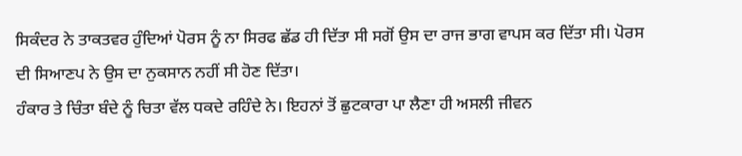ਸਿਕੰਦਰ ਨੇ ਤਾਕਤਵਰ ਹੁੰਦਿਆਂ ਪੋਰਸ ਨੂੰ ਨਾ ਸਿਰਫ ਛੱਡ ਹੀ ਦਿੱਤਾ ਸੀ ਸਗੋਂ ਉਸ ਦਾ ਰਾਜ ਭਾਗ ਵਾਪਸ ਕਰ ਦਿੱਤਾ ਸੀ। ਪੋਰਸ ਦੀ ਸਿਆਣਪ ਨੇ ਉਸ ਦਾ ਨੁਕਸਾਨ ਨਹੀਂ ਸੀ ਹੋਣ ਦਿੱਤਾ।
ਹੰਕਾਰ ਤੇ ਚਿੰਤਾ ਬੰਦੇ ਨੂੰ ਚਿਤਾ ਵੱਲ ਧਕਦੇ ਰਹਿੰਦੇ ਨੇ। ਇਹਨਾਂ ਤੋਂ ਛੁਟਕਾਰਾ ਪਾ ਲੈਣਾ ਹੀ ਅਸਲੀ ਜੀਵਨ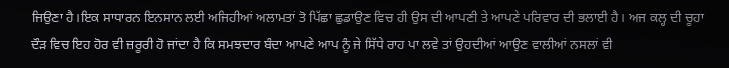ਜਿਉਣਾ ਹੈ।ਇਕ ਸਾਧਾਰਨ ਇਨਸਾਨ ਲਈ ਅਜਿਹੀਆਂ ਅਲਾਮਤਾਂ ਤੋ ਪਿੱਛਾ ਛੁਡਾਉਣ ਵਿਚ ਹੀ ਉਸ ਦੀ ਆਪਣੀ ਤੇ ਆਪਣੇ ਪਰਿਵਾਰ ਦੀ ਭਲਾਈ ਹੈ। ਅਜ ਕਲ੍ਹ ਦੀ ਚੂਹਾ ਦੌੜ ਵਿਚ ਇਹ ਹੋਰ ਵੀ ਜ਼ਰੂਰੀ ਹੋ ਜਾਂਦਾ ਹੈ ਕਿ ਸਮਝਦਾਰ ਬੰਦਾ ਆਪਣੇ ਆਪ ਨੂੰ ਜੇ ਸਿੱਧੇ ਰਾਹ ਪਾ ਲਵੇ ਤਾਂ ਉਹਦੀਆਂ ਆਉਣ ਵਾਲੀਆਂ ਨਸਲਾਂ ਵੀ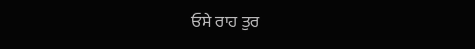ਓਸੇ ਰਾਹ ਤੁਰ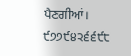ਪੈਣਗੀਆਂ।
੯੭੭੯੪੨੬੬੯੮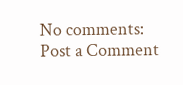No comments:
Post a Comment